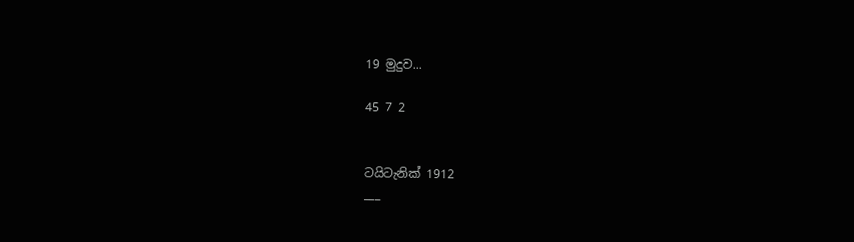19 මුදුව...

45 7 2


ටයිටැනික් 1912
___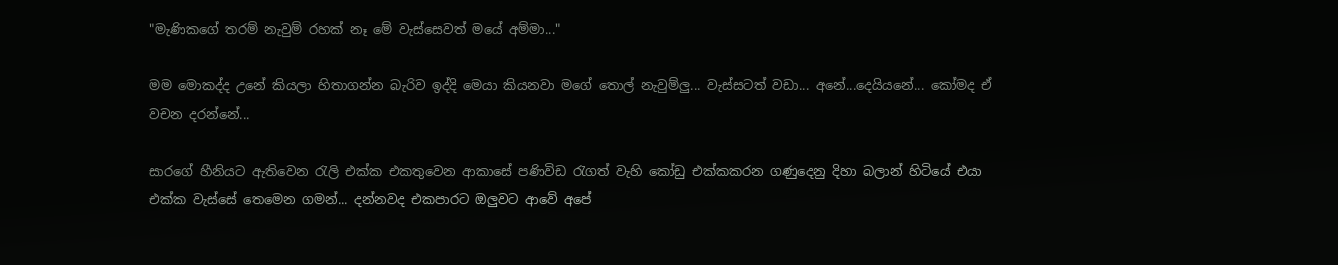"මැණිකගේ තරම් නැවුම් රහක් නෑ මේ වැස්සෙවත් මයේ අම්මා..."

මම මොකද්ද උනේ කියලා හිතාගන්න බැරිව ඉද්දි මෙයා කියනවා මගේ තොල් නැවුම්ලු... වැස්සටත් වඩා... අනේ...දෙයියනේ... කෝමද ඒ වචන දරන්නේ...

සාරගේ හීනියට ඇතිවෙන රැලි එක්ක එකතුවෙන ආකාසේ පණිවිඩ ‍රැගත් වැහි කෝඩු එක්කකරන ගණුදෙනු දිහා බලාන් හිටියේ එයා එක්ක වැස්සේ තෙමෙන ගමන්... දන්නවද එකපාරට ඔලුවට ආවේ අපේ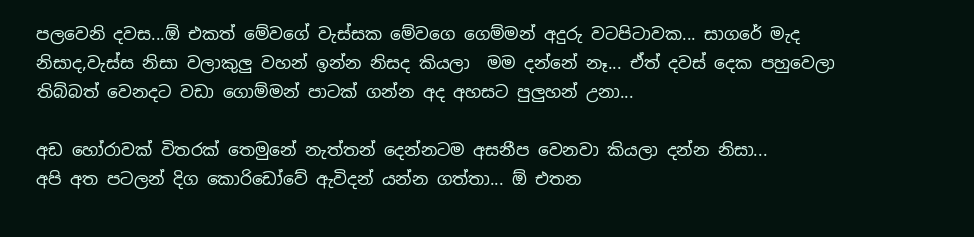පලවෙනි දවස...ඕ එකත් මේවගේ වැස්සක මේවගෙ ගෙම්මන් අදුරු වටපිටාවක... සාගරේ මැද නිසාද,වැස්ස නිසා වලාකුලු වහන් ඉන්න නිසද කියලා  මම දන්නේ නෑ... ඒත් දවස් දෙක පහුවෙලා තිබ්බත් වෙනදට වඩා ගොම්මන් පාටක් ගන්න අද අහසට පුලුහන් උනා...

අඩ හෝරාවක් විතරක් තෙමුනේ නැත්තන් දෙන්නටම අසනීප වෙනවා කියලා දන්න නිසා...
අපි අත පටලන් දිග කොරිඩෝවේ ඇවිදන් යන්න ගත්තා... ඕ එතන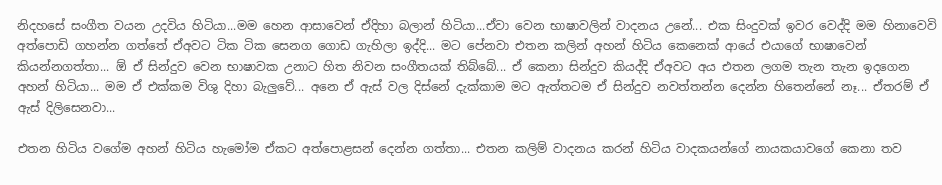නිදහසේ සංගීත වයන උදවිය හිටියා...මම හෙන ආසාවෙන් ඒදිහා බලාන් හිටියා...ඒවා වෙන භාෂාවලින් වාදනය උනේ... එක සිංදුවක් ඉවර වෙද්දි මම හිනාවෙවි අත්පොඩි ගහන්න ගත්තේ ඒඅවට ටික ටික සෙනග ගොඩ ගැහිලා ඉද්දි... මට පේනවා එතන කලින් අහන් හිටිය කෙනෙක් ආයේ එයාගේ භාෂාවෙන් කියන්නගත්තා... ඕ ඒ සින්දුව වෙන භාෂාවක උනාට හිත නිවන සංගීතයක් තිබ්බේ... ඒ කෙනා සින්දුව කියද්දි ඒඅවට අය එතන ලගම තැන තැන ඉදගෙන අහන් හිටියා... මම ඒ එක්කම විශු දිහා බැලුවේ... අනෙ ඒ ඇස් වල දිස්නේ දැක්කාම මට ඇත්තටම ඒ සින්දුව නවත්තන්න දෙන්න හිතෙන්නේ නෑ... ඒතරම් ඒ ඇස් දිලිසෙනවා...

එතන හිටිය වගේම අහන් හිටිය හැමෝම ඒකට අත්පොළසන් දෙන්න ගත්තා... එතන කලිම් වාදනය කරන් හිටිය වාදකයන්ගේ නායකයාවගේ කෙනා තව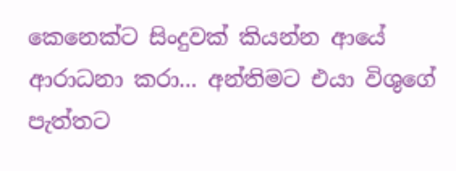කෙනෙක්ට සිංදුවක් කියන්න ආයේ ආරාධනා කරා... අන්තිමට එයා විශුගේ පැත්තට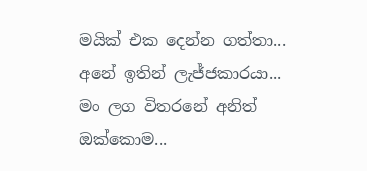මයික් එක දෙන්න ගත්තා... අනේ ඉතින් ලැජ්ජකාරයා... මං ලග විතරනේ අනිත් ඔක්කොම...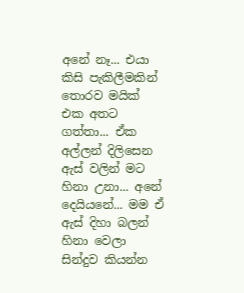අනේ නෑ... එයා කිසි පැකිලීමකින් තොරව මයික් එක අතට ගත්තා... ඒක අල්ලන් දිලිසෙන ඇස් වලින් මට හිනා උනා... අනේ දෙයියනේ... මම ඒ ඇස් දිහා බලන් හිනා වෙලා සින්දුව කියන්න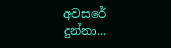අවසරේ දුන්නා...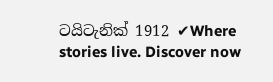ටයිටැනික් 1912 ✔Where stories live. Discover now